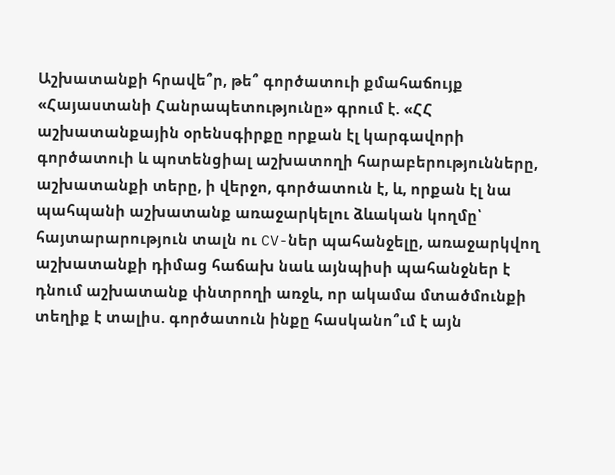Աշխատանքի հրավե՞ր, թե՞ գործատուի քմահաճույք
«Հայաստանի Հանրապետությունը» գրում է. «ՀՀ աշխատանքային օրենսգիրքը որքան էլ կարգավորի գործատուի և պոտենցիալ աշխատողի հարաբերությունները, աշխատանքի տերը, ի վերջո, գործատուն է, և, որքան էլ նա պահպանի աշխատանք առաջարկելու ձևական կողմը՝ հայտարարություն տալն ու CV-ներ պահանջելը, առաջարկվող աշխատանքի դիմաց հաճախ նաև այնպիսի պահանջներ է դնում աշխատանք փնտրողի առջև, որ ակամա մտածմունքի տեղիք է տալիս. գործատուն ինքը հասկանո՞ւմ է այն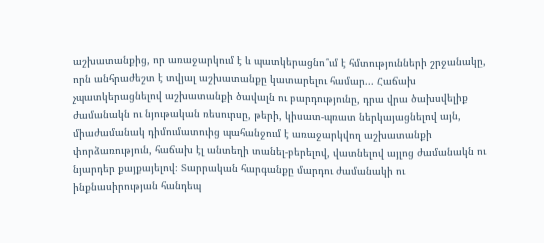աշխատանքից, որ առաջարկում է և պատկերացնո՞ւմ է հմտությունների շրջանակը, որն անհրաժեշտ է տվյալ աշխատանքը կատարելու համար... Հաճախ չպատկերացնելով աշխատանքի ծավալն ու բարդությունը, դրա վրա ծախսվելիք ժամանակն ու նյութական ռեսուրսը, թերի, կիսատ-պռատ ներկայացնելով այն, միաժամանակ դիմումատուից պահանջում է առաջարկվող աշխատանքի փորձառություն, հաճախ էլ անտեղի տանել-բերելով, վատնելով այլոց ժամանակն ու նյարդեր քայքայելով։ Տարրական հարգանքը մարդու ժամանակի ու ինքնասիրության հանդեպ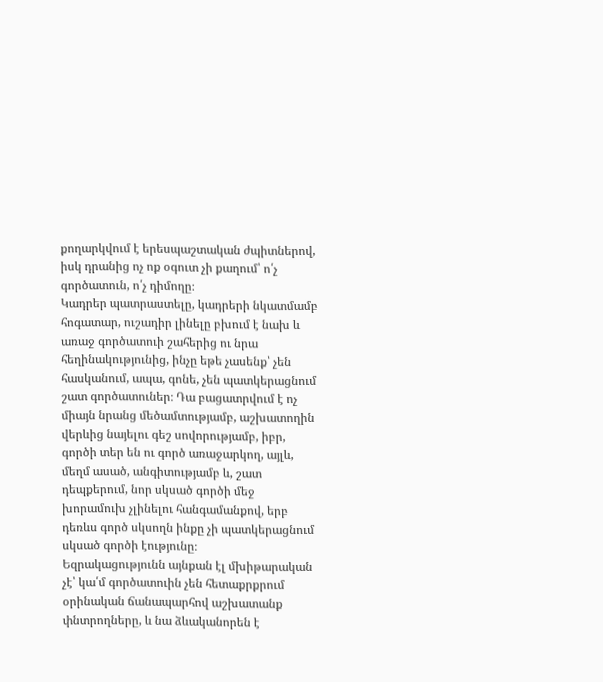քողարկվում է երեսպաշտական ժպիտներով, իսկ դրանից ոչ ոք օգուտ չի քաղում՝ ո՛չ գործատուն, ո՛չ դիմողը։
Կադրեր պատրաստելը, կադրերի նկատմամբ հոգատար, ուշադիր լինելը բխում է նախ և առաջ գործատուի շահերից ու նրա հեղինակությունից, ինչը եթե չասենք՝ չեն հասկանում, ապա, գոնե, չեն պատկերացնում շատ գործատուներ։ Դա բացատրվում է ոչ միայն նրանց մեծամտությամբ, աշխատողին վերևից նայելու գեշ սովորությամբ, իբր, գործի տեր են ու գործ առաջարկող, այլև, մեղմ ասած, անգիտությամբ և, շատ դեպքերում, նոր սկսած գործի մեջ խորամուխ չլինելու հանգամանքով, երբ դեռևս գործ սկսողն ինքը չի պատկերացնում սկսած գործի էությունը։
Եզրակացությունն այնքան էլ մխիթարական չէ՝ կա՛մ գործատուին չեն հետաքրքրում օրինական ճանապարհով աշխատանք փնտրողները, և նա ձևականորեն է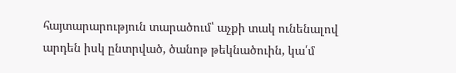հայտարարություն տարածում՝ աչքի տակ ունենալով արդեն իսկ ընտրված, ծանոթ թեկնածուին, կա՛մ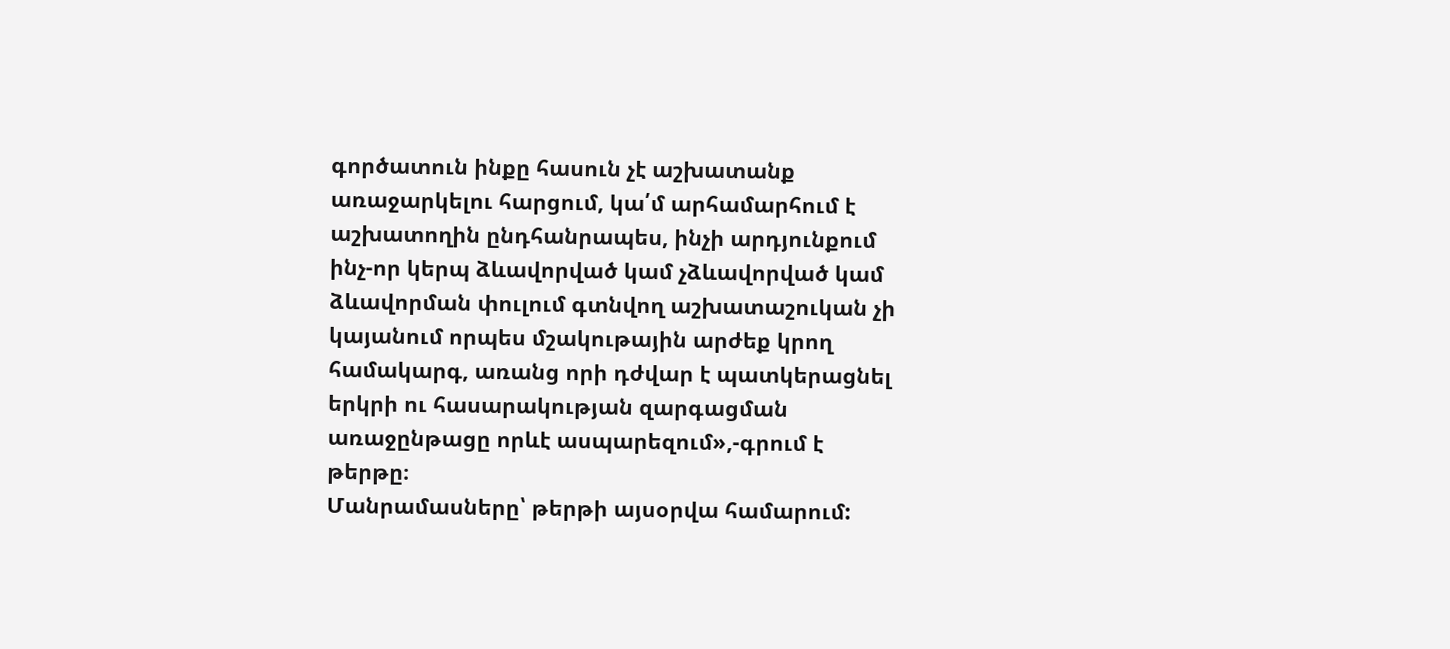գործատուն ինքը հասուն չէ աշխատանք առաջարկելու հարցում, կա՛մ արհամարհում է աշխատողին ընդհանրապես, ինչի արդյունքում ինչ-որ կերպ ձևավորված կամ չձևավորված կամ ձևավորման փուլում գտնվող աշխատաշուկան չի կայանում որպես մշակութային արժեք կրող համակարգ, առանց որի դժվար է պատկերացնել երկրի ու հասարակության զարգացման առաջընթացը որևէ ասպարեզում»,-գրում է թերթը։
Մանրամասները՝ թերթի այսօրվա համարում: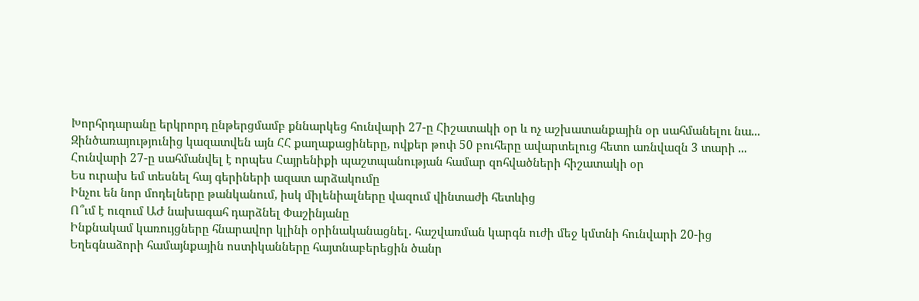Խորհրդարանը երկրորդ ընթերցմամբ քննարկեց հունվարի 27-ը Հիշատակի օր և ոչ աշխատանքային օր սահմանելու նա...
Զինծառայությունից կազատվեն այն ՀՀ քաղաքացիները, ովքեր թոփ 50 բուհերը ավարտելուց հետո առնվազն 3 տարի ...
Հունվարի 27-ը սահմանվել է որպես Հայրենիքի պաշտպանության համար զոհվածների հիշատակի օր
Ես ուրախ եմ տեսնել հայ գերիների ազատ արձակումը
Ինչու են նոր մոդելները թանկանում, իսկ միլենիալները վազում վինտաժի հետևից
Ո՞ւմ է ուզում ԱԺ նախագահ դարձնել Փաշինյանը
Ինքնակամ կառույցները հնարավոր կլինի օրինականացնել․ հաշվառման կարգն ուժի մեջ կմտնի հունվարի 20-ից
Եղեգնաձորի համայնքային ոստիկանները հայտնաբերեցին ծանր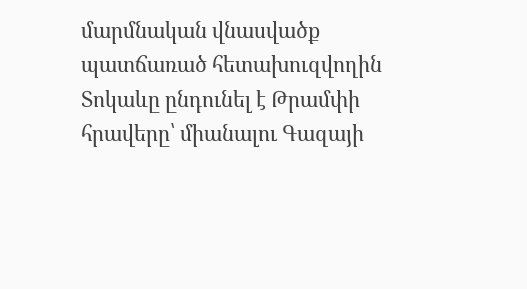մարմնական վնասվածք պատճառած հետախուզվողին
Տոկաևը ընդունել է Թրամփի հրավերը՝ միանալու Գազայի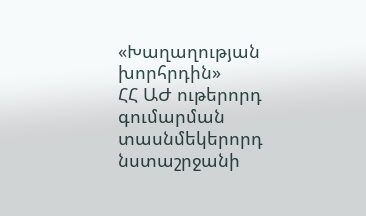«Խաղաղության խորհրդին»
ՀՀ ԱԺ ութերորդ գումարման տասնմեկերորդ նստաշրջանի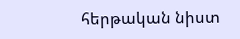հերթական նիստ